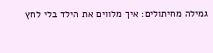גמילה מחיתולים: איך מלווים את הילד בלי לחץ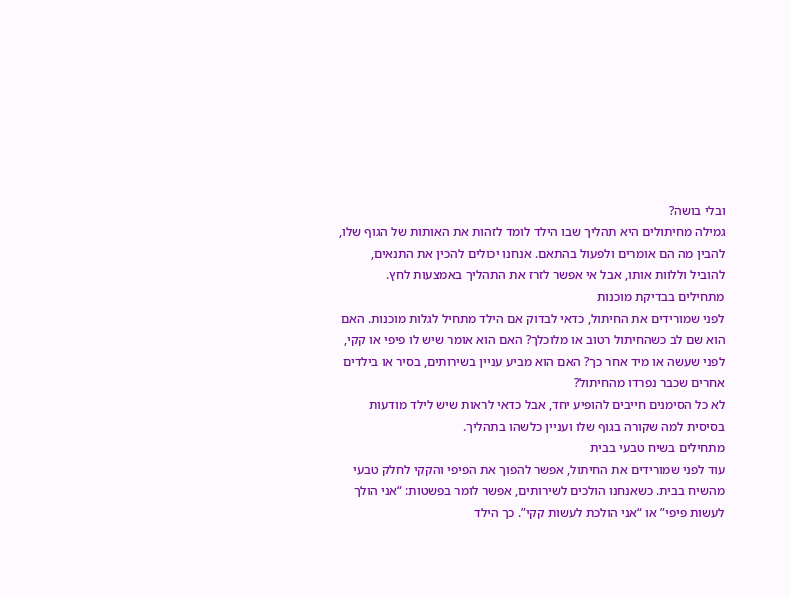ובלי בושה?
גמילה מחיתולים היא תהליך שבו הילד לומד לזהות את האותות של הגוף שלו, להבין מה הם אומרים ולפעול בהתאם. אנחנו יכולים להכין את התנאים, להוביל וללוות אותו, אבל אי אפשר לזרז את התהליך באמצעות לחץ.
מתחילים בבדיקת מוכנות
לפני שמורידים את החיתול, כדאי לבדוק אם הילד מתחיל לגלות מוכנות. האם הוא שם לב כשהחיתול רטוב או מלוכלך? האם הוא אומר שיש לו פיפי או קקי, לפני שעשה או מיד אחר כך? האם הוא מביע עניין בשירותים, בסיר או בילדים אחרים שכבר נפרדו מהחיתול?
לא כל הסימנים חייבים להופיע יחד, אבל כדאי לראות שיש לילד מודעות בסיסית למה שקורה בגוף שלו ועניין כלשהו בתהליך.
מתחילים בשיח טבעי בבית
עוד לפני שמורידים את החיתול, אפשר להפוך את הפיפי והקקי לחלק טבעי מהשיח בבית. כשאנחנו הולכים לשירותים, אפשר לומר בפשטות: “אני הולך לעשות פיפי” או “אני הולכת לעשות קקי”. כך הילד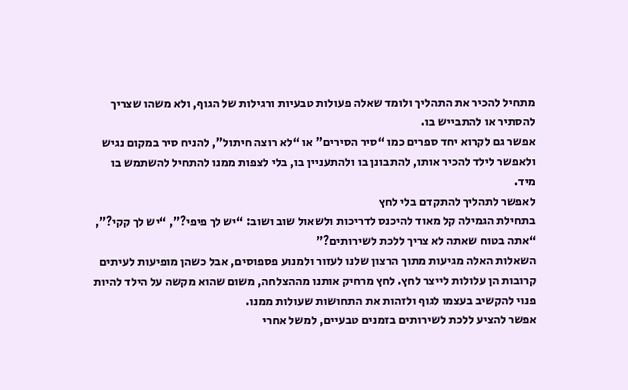מתחיל להכיר את התהליך ולומד שאלה פעולות טבעיות ורגילות של הגוף, ולא משהו שצריך להסתיר או להתבייש בו.
אפשר גם לקרוא יחד ספרים כמו “סיר הסירים” או “לא רוצה חיתול”, להניח סיר במקום נגיש ולאפשר לילד להכיר אותו, להתבונן בו ולהתעניין בו, בלי לצפות ממנו להתחיל להשתמש בו מיד.
לאפשר לתהליך להתקדם בלי לחץ
בתחילת הגמילה קל מאוד להיכנס לדריכות ולשאול שוב ושוב: “יש לך פיפי?”, “יש לך קקי?”, “אתה בטוח שאתה לא צריך ללכת לשירותים?”
השאלות האלה מגיעות מתוך הרצון שלנו לעזור ולמנוע פספוסים, אבל כשהן מופיעות לעיתים קרובות הן עלולות לייצר לחץ. לחץ מרחיק אותנו מההצלחה, משום שהוא מקשה על הילד להיות פנוי להקשיב בעצמו לגוף ולזהות את התחושות שעולות ממנו.
אפשר להציע ללכת לשירותים בזמנים טבעיים, למשל אחרי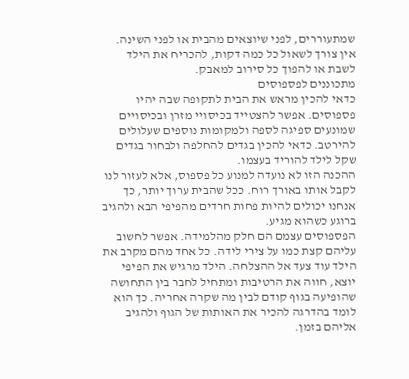שמתעוררים, לפני שיוצאים מהבית או לפני השינה. אין צורך לשאול כל כמה דקות, להכריח את הילד לשבת או להפוך כל סירוב למאבק.
מתכוננים לפספוסים
כדאי להכין מראש את הבית לתקופה שבה יהיו פספוסים. אפשר להצטייד בכיסויי מזרן ובכיסויים שמונעים ספיגה לספה ולמקומות נוספים שעלולים להירטב. כדאי להכין בגדים להחלפה ולבחור בגדים שקל לילד להוריד בעצמו.
ההכנה הזו לא נועדה למנוע כל פספוס, אלא לעזור לנו לקבל אותו באורך רוח. ככל שהבית ערוך יותר, כך אנחנו יכולים להיות פחות חרדים מהפיפי הבא ולהגיב ברוגע כשהוא מגיע.
הפספוסים עצמם הם חלק מהלמידה. אפשר לחשוב עליהם קצת כמו על צירי לידה. כל אחד מהם מקרב את הילד עוד צעד אל ההצלחה. הילד מרגיש את הפיפי יוצא, חווה את הרטיבות ומתחיל לחבר בין התחושה שהופיעה בגוף קודם לבין מה שקרה אחריה. כך הוא לומד בהדרגה להכיר את האותות של הגוף ולהגיב אליהם בזמן.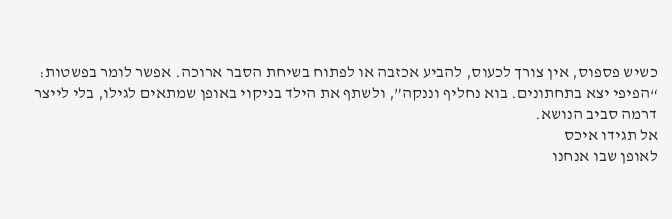כשיש פספוס, אין צורך לכעוס, להביע אכזבה או לפתוח בשיחת הסבר ארוכה. אפשר לומר בפשטות: “הפיפי יצא בתחתונים. בוא נחליף וננקה”, ולשתף את הילד בניקוי באופן שמתאים לגילו, בלי לייצר דרמה סביב הנושא.
אל תגידו איכס
לאופן שבו אנחנו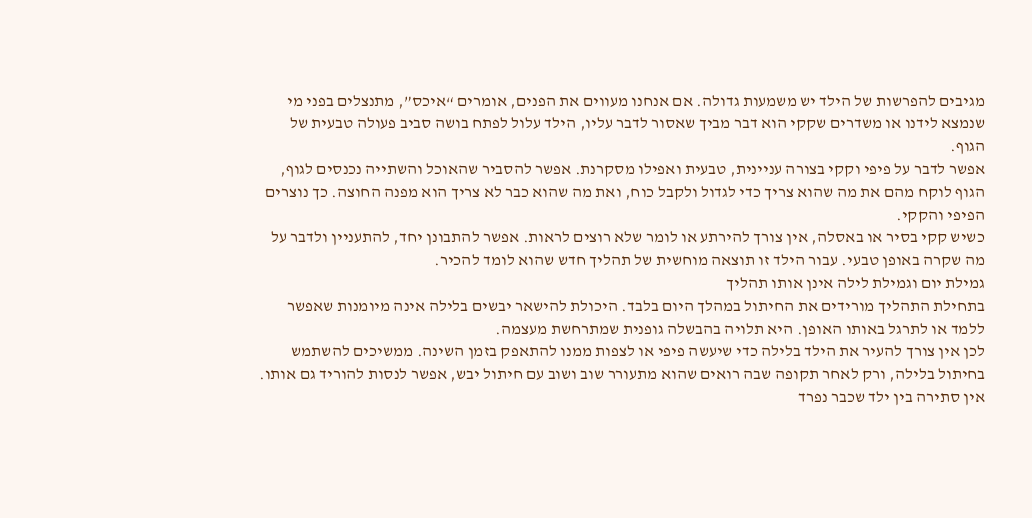מגיבים להפרשות של הילד יש משמעות גדולה. אם אנחנו מעווים את הפנים, אומרים “איכס”, מתנצלים בפני מי שנמצא לידנו או משדרים שקקי הוא דבר מביך שאסור לדבר עליו, הילד עלול לפתח בושה סביב פעולה טבעית של הגוף.
אפשר לדבר על פיפי וקקי בצורה עניינית, טבעית ואפילו מסקרנת. אפשר להסביר שהאוכל והשתייה נכנסים לגוף, הגוף לוקח מהם את מה שהוא צריך כדי לגדול ולקבל כוח, ואת מה שהוא כבר לא צריך הוא מפנה החוצה. כך נוצרים הפיפי והקקי.
כשיש קקי בסיר או באסלה, אין צורך להירתע או לומר שלא רוצים לראות. אפשר להתבונן יחד, להתעניין ולדבר על מה שקרה באופן טבעי. עבור הילד זו תוצאה מוחשית של תהליך חדש שהוא לומד להכיר.
גמילת יום וגמילת לילה אינן אותו תהליך
בתחילת התהליך מורידים את החיתול במהלך היום בלבד. היכולת להישאר יבשים בלילה אינה מיומנות שאפשר ללמד או לתרגל באותו האופן. היא תלויה בהבשלה גופנית שמתרחשת מעצמה.
לכן אין צורך להעיר את הילד בלילה כדי שיעשה פיפי או לצפות ממנו להתאפק בזמן השינה. ממשיכים להשתמש בחיתול בלילה, ורק לאחר תקופה שבה רואים שהוא מתעורר שוב ושוב עם חיתול יבש, אפשר לנסות להוריד גם אותו.
אין סתירה בין ילד שכבר נפרד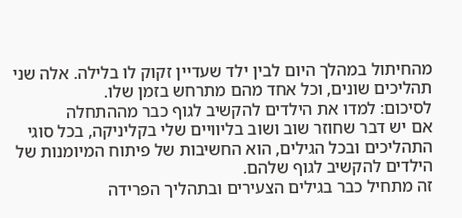מהחיתול במהלך היום לבין ילד שעדיין זקוק לו בלילה. אלה שני תהליכים שונים, וכל אחד מהם מתרחש בזמן שלו.
לסיכום: למדו את הילדים להקשיב לגוף כבר מההתחלה
אם יש דבר שחוזר שוב ושוב בליוויים שלי בקליניקה, בכל סוגי התהליכים ובכל הגילים, הוא החשיבות של פיתוח המיומנות של הילדים להקשיב לגוף שלהם.
זה מתחיל כבר בגילים הצעירים ובתהליך הפרידה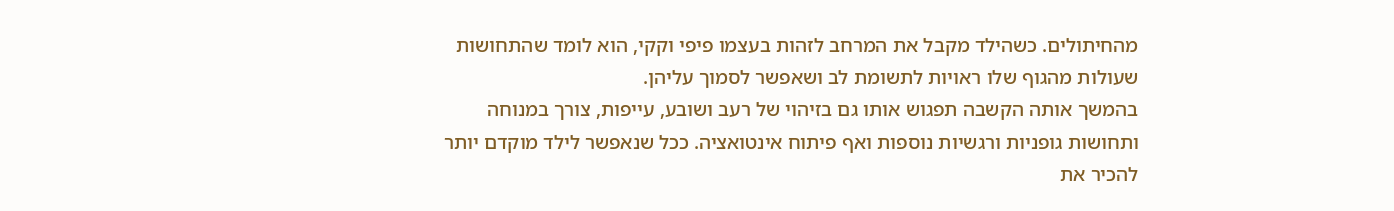מהחיתולים. כשהילד מקבל את המרחב לזהות בעצמו פיפי וקקי, הוא לומד שהתחושות שעולות מהגוף שלו ראויות לתשומת לב ושאפשר לסמוך עליהן.
בהמשך אותה הקשבה תפגוש אותו גם בזיהוי של רעב ושובע, עייפות, צורך במנוחה ותחושות גופניות ורגשיות נוספות ואף פיתוח אינטואציה. ככל שנאפשר לילד מוקדם יותר להכיר את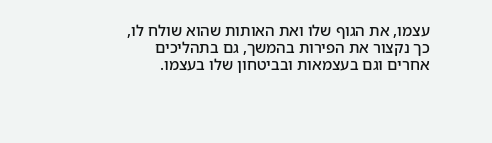עצמו, את הגוף שלו ואת האותות שהוא שולח לו, כך נקצור את הפירות בהמשך, גם בתהליכים אחרים וגם בעצמאות ובביטחון שלו בעצמו.